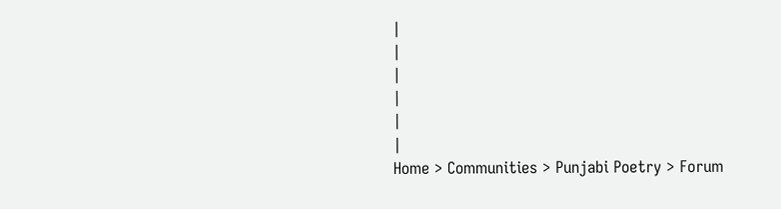|
|
|
|
|
|
Home > Communities > Punjabi Poetry > Forum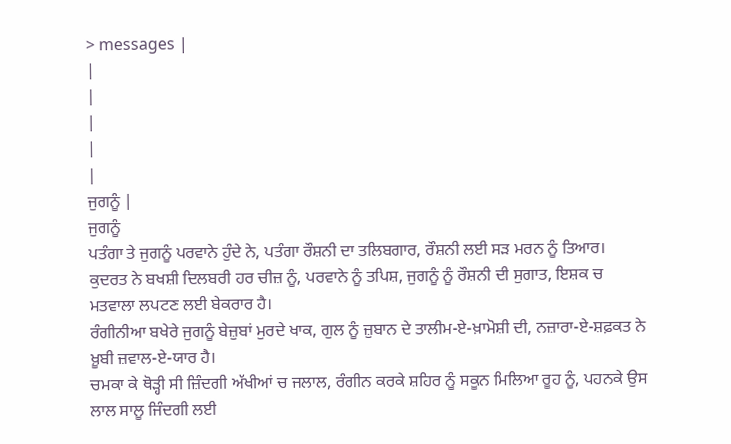> messages |
|
|
|
|
|
ਜੁਗਨੂੰ |
ਜੁਗਨੂੰ
ਪਤੰਗਾ ਤੇ ਜੁਗਨੂੰ ਪਰਵਾਨੇ ਹੁੰਦੇ ਨੇ, ਪਤੰਗਾ ਰੌਸ਼ਨੀ ਦਾ ਤਲਿਬਗਾਰ, ਰੌਸ਼ਨੀ ਲਈ ਸੜ ਮਰਨ ਨੂੰ ਤਿਆਰ।
ਕੁਦਰਤ ਨੇ ਬਖਸ਼ੀ ਦਿਲਬਰੀ ਹਰ ਚੀਜ਼ ਨੂੰ, ਪਰਵਾਨੇ ਨੂੰ ਤਪਿਸ਼, ਜੁਗਨੂੰ ਨੂੰ ਰੌਸ਼ਨੀ ਦੀ ਸੁਗਾਤ, ਇਸ਼ਕ ਚ ਮਤਵਾਲਾ ਲਪਟਣ ਲਈ ਬੇਕਰਾਰ ਹੈ।
ਰੰਗੀਨੀਆ ਬਖੇਰੇ ਜੁਗਨੂੰ ਬੇਜ਼ੁਬਾਂ ਮੁਰਦੇ ਖਾਕ, ਗੁਲ ਨੂੰ ਜ਼ੁਬਾਨ ਦੇ ਤਾਲੀਮ-ਏ-ਖ਼ਾਮੋਸ਼ੀ ਦੀ, ਨਜ਼ਾਰਾ-ਏ-ਸ਼ਫ਼ਕਤ ਨੇ ਖ਼ੂਬੀ ਜ਼ਵਾਲ-ਏ-ਯਾਰ ਹੈ।
ਚਮਕਾ ਕੇ ਥੋੜ੍ਹੀ ਸੀ ਜ਼ਿੰਦਗੀ ਅੱਖੀਆਂ ਚ ਜਲਾਲ, ਰੰਗੀਨ ਕਰਕੇ ਸ਼ਹਿਰ ਨੂੰ ਸਕੂਨ ਮਿਲਿਆ ਰੂਹ ਨੂੰ, ਪਹਨਕੇ ਉਸ ਲਾਲ ਸਾਲੂ ਜਿੰਦਗੀ ਲਈ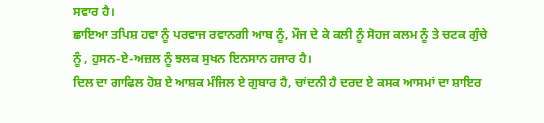ਸਵਾਰ ਹੈ।
ਛਾਇਆ ਤਪਿਸ਼ ਹਵਾ ਨੂੰ ਪਰਵਾਜ ਰਵਾਨਗੀ ਆਬ ਨੂੰ, ਮੌਜ ਦੇ ਕੇ ਕਲੀ ਨੂੰ ਸੋਹਜ ਕਲਮ ਨੂੰ ਤੇ ਚਟਕ ਗੁੰਚੇ ਨੂੰ , ਹੁਸਨ-ਏ-ਅਜ਼ਲ ਨੂੰ ਝਲਕ ਸੁਖਨ ਇਨਸਾਨ ਹਜਾਰ ਹੈ।
ਦਿਲ ਦਾ ਗਾਫਿਲ ਹੋਸ਼ ਏ ਆਸ਼ਕ ਮੰਜਿਲ ਏ ਗੁਬਾਰ ਹੈ, ਚਾਂਦਨੀ ਹੈ ਦਰਦ ਏ ਕਸਕ ਆਸਮਾਂ ਦਾ ਸ਼ਾਇਰ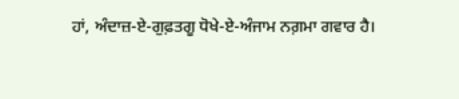ਹਾਂ, ਅੰਦਾਜ਼-ਏ-ਗੁਫ਼ਤਗੂ ਧੋਖੇ-ਏ-ਅੰਜਾਮ ਨਗ਼ਮਾ ਗਵਾਰ ਹੈ।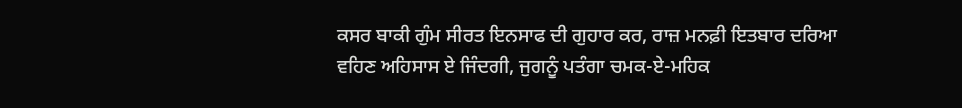ਕਸਰ ਬਾਕੀ ਗੁੰਮ ਸੀਰਤ ਇਨਸਾਫ ਦੀ ਗੁਹਾਰ ਕਰ, ਰਾਜ਼ ਮਨਫ਼ੀ ਇਤਬਾਰ ਦਰਿਆ ਵਹਿਣ ਅਹਿਸਾਸ ਏ ਜਿੰਦਗੀ, ਜੁਗਨੂੰ ਪਤੰਗਾ ਚਮਕ-ਏ-ਮਹਿਕ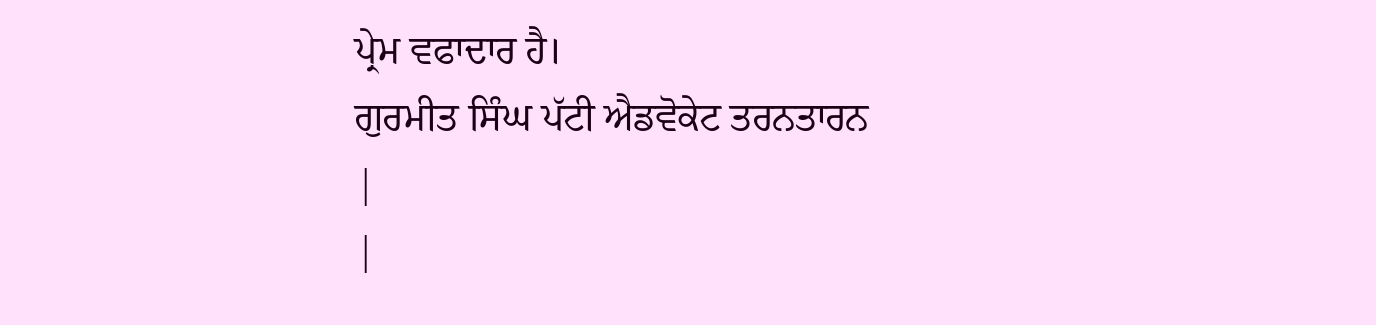ਪ੍ਰੇਮ ਵਫਾਦਾਰ ਹੈ।
ਗੁਰਮੀਤ ਸਿੰਘ ਪੱਟੀ ਐਡਵੋਕੇਟ ਤਰਨਤਾਰਨ
|
|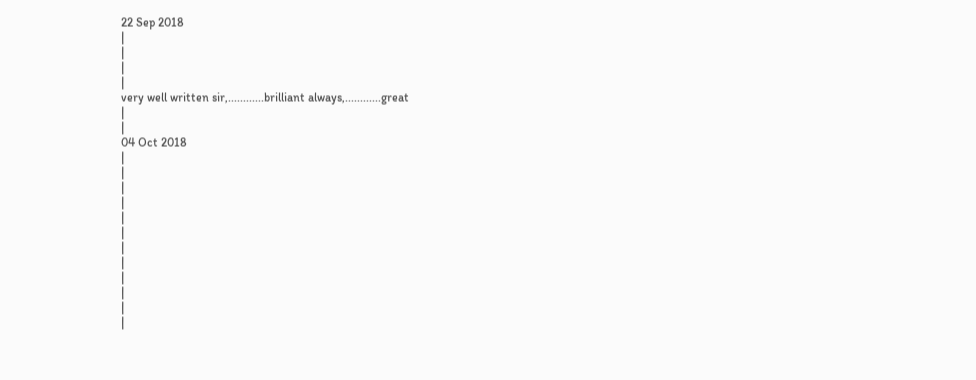22 Sep 2018
|
|
|
|
very well written sir,............brilliant always,............great
|
|
04 Oct 2018
|
|
|
|
|
|
|
|
|
|
|
|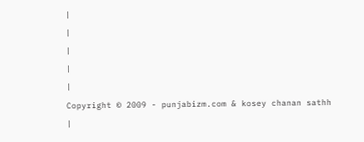|
|
|
|
|
Copyright © 2009 - punjabizm.com & kosey chanan sathh
|